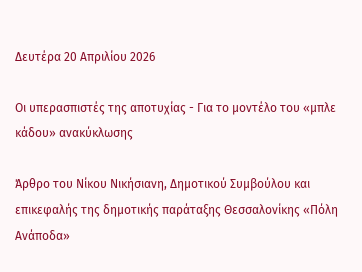Δευτέρα 20 Απριλίου 2026

Οι υπερασπιστές της αποτυχίας - Για το μοντέλο του «μπλε κάδου» ανακύκλωσης

Άρθρο του Νίκου Νικήσιανη, Δημοτικού Συμβούλου και επικεφαλής της δημοτικής παράταξης Θεσσαλονίκης «Πόλη Ανάποδα»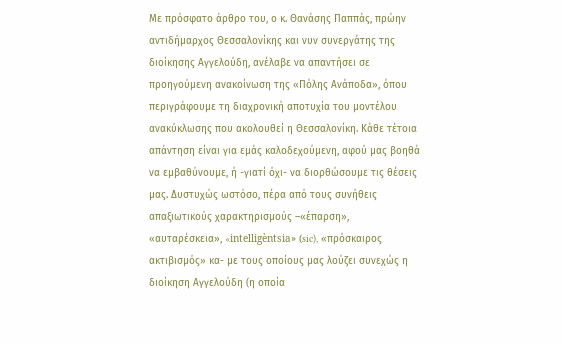Με πρόσφατο άρθρο του, ο κ. Θανάσης Παππάς, πρώην αντιδήμαρχος Θεσσαλονίκης και νυν συνεργάτης της διοίκησης Αγγελούδη, ανέλαβε να απαντήσει σε προηγούμενη ανακοίνωση της «Πόλης Ανάποδα», όπου περιγράφουμε τη διαχρονική αποτυχία του μοντέλου ανακύκλωσης που ακολουθεί η Θεσσαλονίκη. Κάθε τέτοια απάντηση είναι για εμάς καλοδεχούμενη, αφού μας βοηθά να εμβαθύνουμε, ή -γιατί όχι- να διορθώσουμε τις θέσεις μας. Δυστυχώς ωστόσο, πέρα από τους συνήθεις απαξιωτικούς χαρακτηρισμούς –«έπαρση», «αυταρέσκεια», «intelligèntsia» (sic), «πρόσκαιρος ακτιβισμός» κα- με τους οποίους μας λούζει συνεχώς η διοίκηση Αγγελούδη (η οποία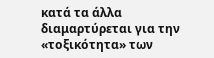κατά τα άλλα διαμαρτύρεται για την «τοξικότητα» των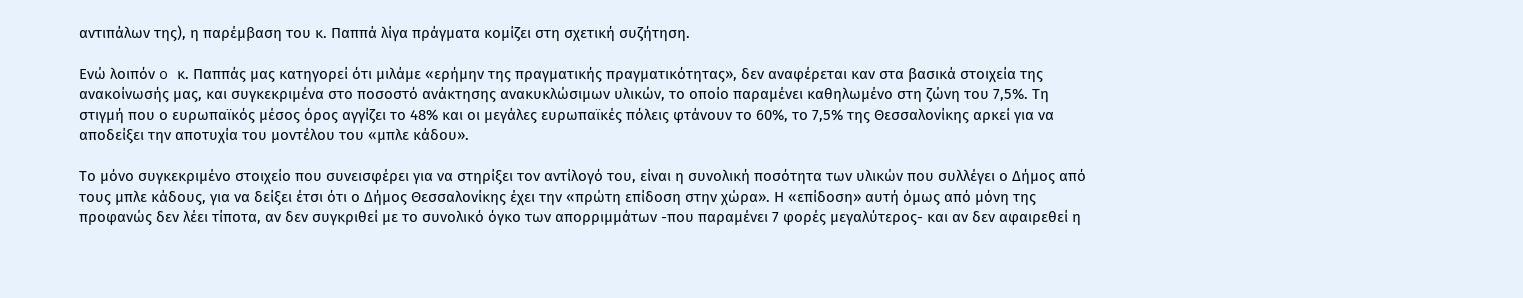αντιπάλων της), η παρέμβαση του κ. Παππά λίγα πράγματα κομίζει στη σχετική συζήτηση.

Ενώ λοιπόν o κ. Παππάς μας κατηγορεί ότι μιλάμε «ερήμην της πραγματικής πραγματικότητας», δεν αναφέρεται καν στα βασικά στοιχεία της ανακοίνωσής μας, και συγκεκριμένα στο ποσοστό ανάκτησης ανακυκλώσιμων υλικών, το οποίο παραμένει καθηλωμένο στη ζώνη του 7,5%. Τη στιγμή που ο ευρωπαϊκός μέσος όρος αγγίζει το 48% και οι μεγάλες ευρωπαϊκές πόλεις φτάνουν το 60%, το 7,5% της Θεσσαλονίκης αρκεί για να αποδείξει την αποτυχία του μοντέλου του «μπλε κάδου».

Το μόνο συγκεκριμένο στοιχείο που συνεισφέρει για να στηρίξει τον αντίλογό του, είναι η συνολική ποσότητα των υλικών που συλλέγει ο Δήμος από τους μπλε κάδους, για να δείξει έτσι ότι ο Δήμος Θεσσαλονίκης έχει την «πρώτη επίδοση στην χώρα». Η «επίδοση» αυτή όμως από μόνη της προφανώς δεν λέει τίποτα, αν δεν συγκριθεί με το συνολικό όγκο των απορριμμάτων -που παραμένει 7 φορές μεγαλύτερος- και αν δεν αφαιρεθεί η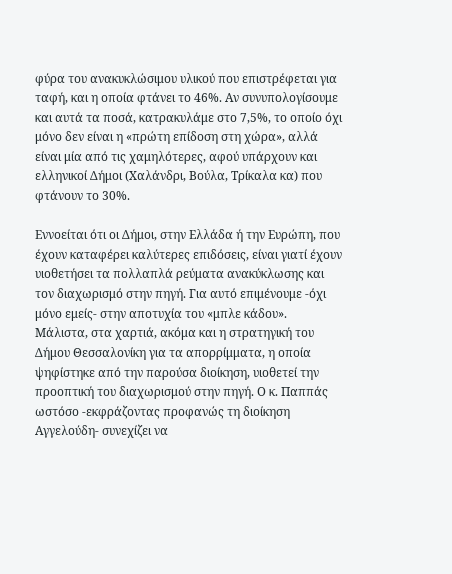φύρα του ανακυκλώσιμου υλικού που επιστρέφεται για ταφή, και η οποία φτάνει το 46%. Αν συνυπολογίσουμε και αυτά τα ποσά, κατρακυλάμε στο 7,5%, το οποίο όχι μόνο δεν είναι η «πρώτη επίδοση στη χώρα», αλλά είναι μία από τις χαμηλότερες, αφού υπάρχουν και ελληνικοί Δήμοι (Χαλάνδρι, Βούλα, Τρίκαλα κα) που φτάνουν το 30%.

Εννοείται ότι οι Δήμοι, στην Ελλάδα ή την Ευρώπη, που έχουν καταφέρει καλύτερες επιδόσεις, είναι γιατί έχουν υιοθετήσει τα πολλαπλά ρεύματα ανακύκλωσης και τον διαχωρισμό στην πηγή. Για αυτό επιμένουμε -όχι μόνο εμείς- στην αποτυχία του «μπλε κάδου». Μάλιστα, στα χαρτιά, ακόμα και η στρατηγική του Δήμου Θεσσαλονίκη για τα απορρίμματα, η οποία ψηφίστηκε από την παρούσα διοίκηση, υιοθετεί την προοπτική του διαχωρισμού στην πηγή. Ο κ. Παππάς ωστόσο -εκφράζοντας προφανώς τη διοίκηση Αγγελούδη- συνεχίζει να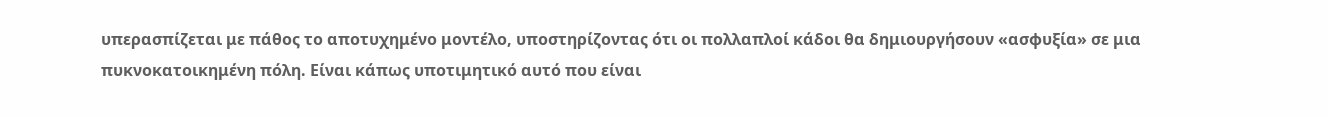υπερασπίζεται με πάθος το αποτυχημένο μοντέλο, υποστηρίζοντας ότι οι πολλαπλοί κάδοι θα δημιουργήσουν «ασφυξία» σε μια πυκνοκατοικημένη πόλη. Είναι κάπως υποτιμητικό αυτό που είναι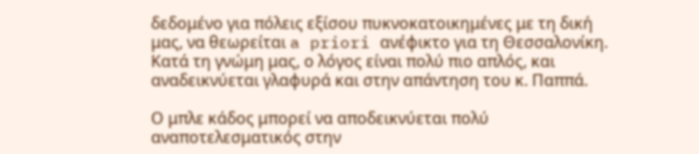δεδομένο για πόλεις εξίσου πυκνοκατοικημένες με τη δική μας, να θεωρείται a priori ανέφικτο για τη Θεσσαλονίκη. Κατά τη γνώμη μας, ο λόγος είναι πολύ πιο απλός, και αναδεικνύεται γλαφυρά και στην απάντηση του κ. Παππά.

Ο μπλε κάδος μπορεί να αποδεικνύεται πολύ αναποτελεσματικός στην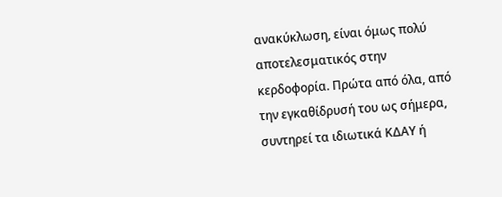ανακύκλωση, είναι όμως πολύ αποτελεσματικός στην κερδοφορία. Πρώτα από όλα, από την εγκαθίδρυσή του ως σήμερα, συντηρεί τα ιδιωτικά ΚΔΑΥ ή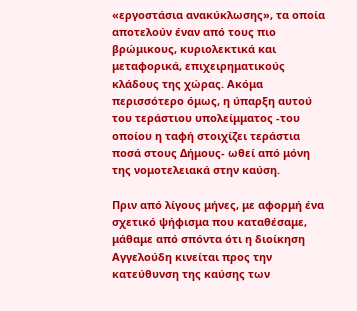«εργοστάσια ανακύκλωσης», τα οποία αποτελούν έναν από τους πιο βρώμικους, κυριολεκτικά και μεταφορικά, επιχειρηματικούς κλάδους της χώρας. Ακόμα περισσότερο όμως, η ύπαρξη αυτού του τεράστιου υπολείμματος -του οποίου η ταφή στοιχίζει τεράστια ποσά στους Δήμους- ωθεί από μόνη της νομοτελειακά στην καύση.

Πριν από λίγους μήνες, με αφορμή ένα σχετικό ψήφισμα που καταθέσαμε, μάθαμε από σπόντα ότι η διοίκηση Αγγελούδη κινείται προς την κατεύθυνση της καύσης των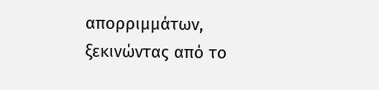απορριμμάτων, ξεκινώντας από το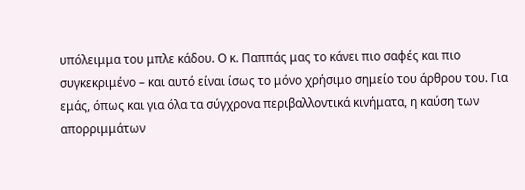υπόλειμμα του μπλε κάδου. Ο κ. Παππάς μας το κάνει πιο σαφές και πιο συγκεκριμένο – και αυτό είναι ίσως το μόνο χρήσιμο σημείο του άρθρου του. Για εμάς, όπως και για όλα τα σύγχρονα περιβαλλοντικά κινήματα, η καύση των απορριμμάτων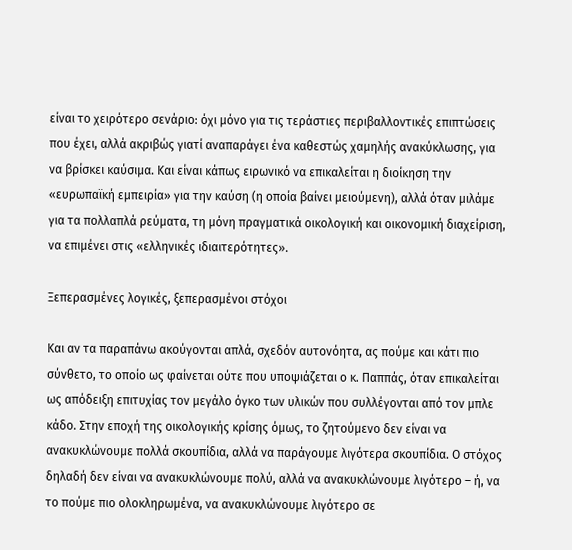είναι το χειρότερο σενάριο: όχι μόνο για τις τεράστιες περιβαλλοντικές επιπτώσεις που έχει, αλλά ακριβώς γιατί αναπαράγει ένα καθεστώς χαμηλής ανακύκλωσης, για να βρίσκει καύσιμα. Και είναι κάπως ειρωνικό να επικαλείται η διοίκηση την «ευρωπαϊκή εμπειρία» για την καύση (η οποία βαίνει μειούμενη), αλλά όταν μιλάμε για τα πολλαπλά ρεύματα, τη μόνη πραγματικά οικολογική και οικονομική διαχείριση, να επιμένει στις «ελληνικές ιδιαιτερότητες».

Ξεπερασμένες λογικές, ξεπερασμένοι στόχοι

Και αν τα παραπάνω ακούγονται απλά, σχεδόν αυτονόητα, ας πούμε και κάτι πιο σύνθετο, το οποίο ως φαίνεται ούτε που υποψιάζεται ο κ. Παππάς, όταν επικαλείται ως απόδειξη επιτυχίας τον μεγάλο όγκο των υλικών που συλλέγονται από τον μπλε κάδο. Στην εποχή της οικολογικής κρίσης όμως, το ζητούμενο δεν είναι να ανακυκλώνουμε πολλά σκουπίδια, αλλά να παράγουμε λιγότερα σκουπίδια. Ο στόχος δηλαδή δεν είναι να ανακυκλώνουμε πολύ, αλλά να ανακυκλώνουμε λιγότερο – ή, να το πούμε πιο ολοκληρωμένα, να ανακυκλώνουμε λιγότερο σε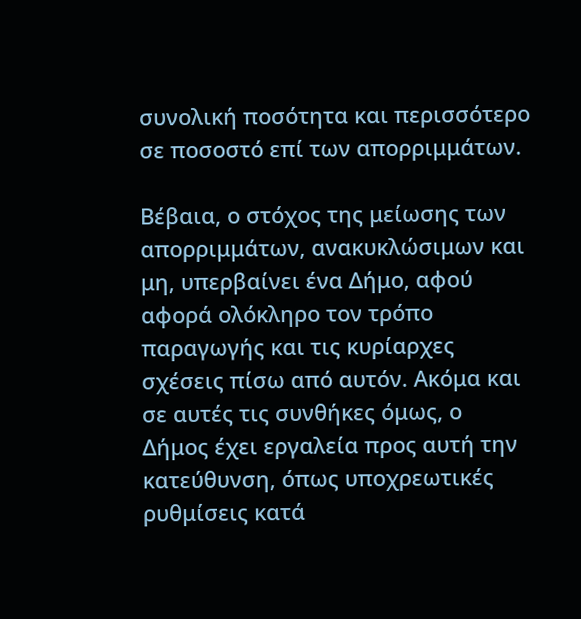συνολική ποσότητα και περισσότερο σε ποσοστό επί των απορριμμάτων.

Βέβαια, ο στόχος της μείωσης των απορριμμάτων, ανακυκλώσιμων και μη, υπερβαίνει ένα Δήμο, αφού αφορά ολόκληρο τον τρόπο παραγωγής και τις κυρίαρχες σχέσεις πίσω από αυτόν. Ακόμα και σε αυτές τις συνθήκες όμως, ο Δήμος έχει εργαλεία προς αυτή την κατεύθυνση, όπως υποχρεωτικές ρυθμίσεις κατά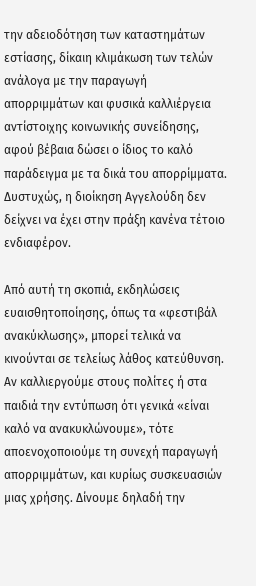την αδειοδότηση των καταστημάτων εστίασης, δίκαιη κλιμάκωση των τελών ανάλογα με την παραγωγή απορριμμάτων και φυσικά καλλιέργεια αντίστοιχης κοινωνικής συνείδησης, αφού βέβαια δώσει ο ίδιος το καλό παράδειγμα με τα δικά του απορρίμματα. Δυστυχώς, η διοίκηση Αγγελούδη δεν δείχνει να έχει στην πράξη κανένα τέτοιο ενδιαφέρον.

Από αυτή τη σκοπιά, εκδηλώσεις ευαισθητοποίησης, όπως τα «φεστιβάλ ανακύκλωσης», μπορεί τελικά να κινούνται σε τελείως λάθος κατεύθυνση. Αν καλλιεργούμε στους πολίτες ή στα παιδιά την εντύπωση ότι γενικά «είναι καλό να ανακυκλώνουμε», τότε αποενοχοποιούμε τη συνεχή παραγωγή απορριμμάτων, και κυρίως συσκευασιών μιας χρήσης. Δίνουμε δηλαδή την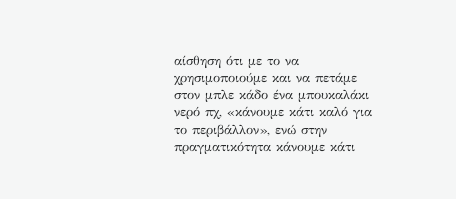αίσθηση ότι με το να χρησιμοποιούμε και να πετάμε στον μπλε κάδο ένα μπουκαλάκι νερό πχ, «κάνουμε κάτι καλό για το περιβάλλον», ενώ στην πραγματικότητα κάνουμε κάτι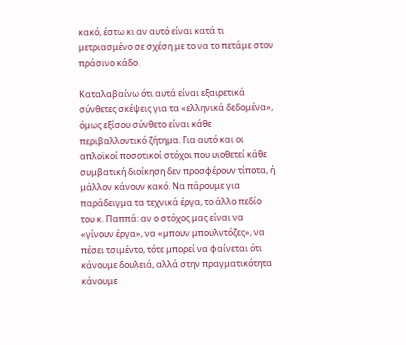κακό, έστω κι αν αυτό είναι κατά τι μετριασμένο σε σχέση με το να το πετάμε στον πράσινο κάδο.

Καταλαβαίνω ότι αυτά είναι εξαιρετικά σύνθετες σκέψεις για τα «ελληνικά δεδομένα», όμως εξίσου σύνθετο είναι κάθε περιβαλλοντικό ζήτημα. Για αυτό και οι απλοϊκοί ποσοτικοί στόχοι που υιοθετεί κάθε συμβατική διοίκηση δεν προσφέρουν τίποτα, ή μάλλον κάνουν κακό. Να πάρουμε για παράδειγμα τα τεχνικά έργα, το άλλο πεδίο του κ. Παππά: αν ο στόχος μας είναι να «γίνουν έργα», να «μπουν μπουλντόζες», να πέσει τσιμέντο, τότε μπορεί να φαίνεται ότι κάνουμε δουλειά, αλλά στην πραγματικότητα κάνουμε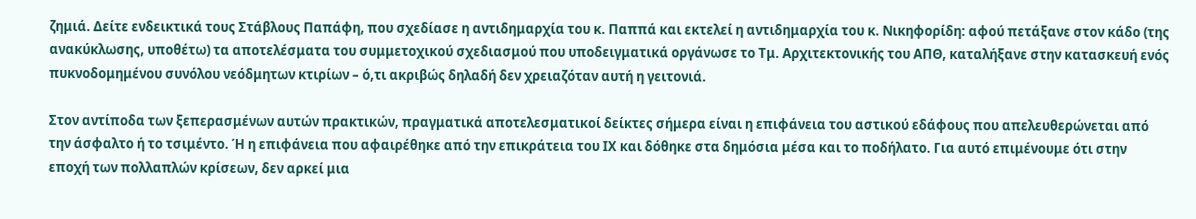ζημιά. Δείτε ενδεικτικά τους Στάβλους Παπάφη, που σχεδίασε η αντιδημαρχία του κ. Παππά και εκτελεί η αντιδημαρχία του κ. Νικηφορίδη: αφού πετάξανε στον κάδο (της ανακύκλωσης, υποθέτω) τα αποτελέσματα του συμμετοχικού σχεδιασμού που υποδειγματικά οργάνωσε το Τμ. Αρχιτεκτονικής του ΑΠΘ, καταλήξανε στην κατασκευή ενός πυκνοδομημένου συνόλου νεόδμητων κτιρίων – ό,τι ακριβώς δηλαδή δεν χρειαζόταν αυτή η γειτονιά.

Στον αντίποδα των ξεπερασμένων αυτών πρακτικών, πραγματικά αποτελεσματικοί δείκτες σήμερα είναι η επιφάνεια του αστικού εδάφους που απελευθερώνεται από την άσφαλτο ή το τσιμέντο. Ή η επιφάνεια που αφαιρέθηκε από την επικράτεια του ΙΧ και δόθηκε στα δημόσια μέσα και το ποδήλατο. Για αυτό επιμένουμε ότι στην εποχή των πολλαπλών κρίσεων, δεν αρκεί μια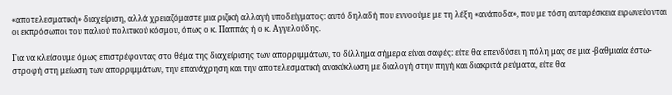«αποτελεσματική» διαχείριση, αλλά χρειαζόμαστε μια ριζική αλλαγή υποδείγματος: αυτό δηλαδή που εννοούμε με τη λέξη «ανάποδα», που με τόση αυταρέσκεια ειρωνεύονται οι εκπρόσωποι του παλιού πολιτικού κόσμου, όπως ο κ. Παππάς ή ο κ. Αγγελούδης.

Για να κλείσουμε όμως επιστρέφοντας στο θέμα της διαχείρισης των απορριμμάτων, το δίλλημα σήμερα είναι σαφές: είτε θα επενδύσει η πόλη μας σε μια -βαθμιαία έστω- στροφή στη μείωση των απορριμμάτων, την επανάχρηση και την αποτελεσματική ανακύκλωση με διαλογή στην πηγή και διακριτά ρεύματα, είτε θα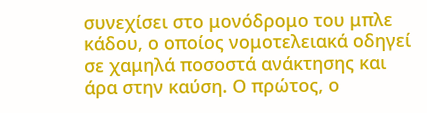συνεχίσει στο μονόδρομο του μπλε κάδου, ο οποίος νομοτελειακά οδηγεί σε χαμηλά ποσοστά ανάκτησης και άρα στην καύση. Ο πρώτος, ο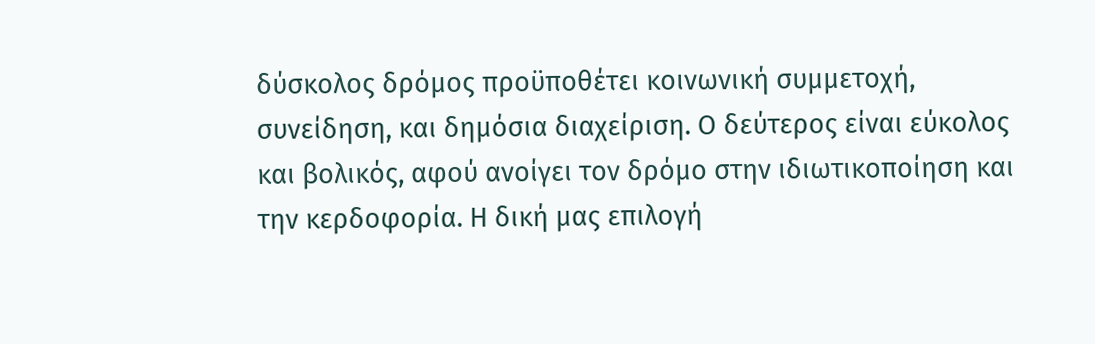δύσκολος δρόμος προϋποθέτει κοινωνική συμμετοχή, συνείδηση, και δημόσια διαχείριση. Ο δεύτερος είναι εύκολος και βολικός, αφού ανοίγει τον δρόμο στην ιδιωτικοποίηση και την κερδοφορία. Η δική μας επιλογή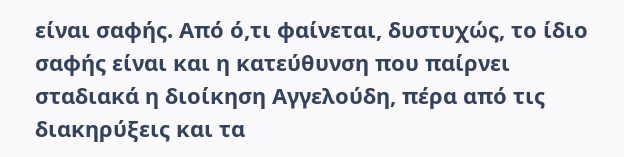είναι σαφής. Από ό,τι φαίνεται, δυστυχώς, το ίδιο σαφής είναι και η κατεύθυνση που παίρνει σταδιακά η διοίκηση Αγγελούδη, πέρα από τις διακηρύξεις και τα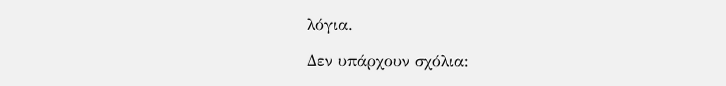λόγια.

Δεν υπάρχουν σχόλια: